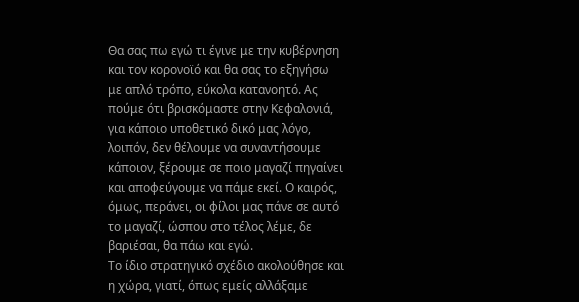Θα σας πω εγώ τι έγινε με την κυβέρνηση και τον κορονοϊό και θα σας το εξηγήσω με απλό τρόπο, εύκολα κατανοητό. Ας πούμε ότι βρισκόμαστε στην Κεφαλονιά, για κάποιο υποθετικό δικό μας λόγο, λοιπόν, δεν θέλουμε να συναντήσουμε κάποιον, ξέρουμε σε ποιο μαγαζί πηγαίνει και αποφεύγουμε να πάμε εκεί. Ο καιρός, όμως, περάνει, οι φίλοι μας πάνε σε αυτό το μαγαζί, ώσπου στο τέλος λέμε, δε βαριέσαι, θα πάω και εγώ.
Το ίδιο στρατηγικό σχέδιο ακολούθησε και η χώρα, γιατί, όπως εμείς αλλάξαμε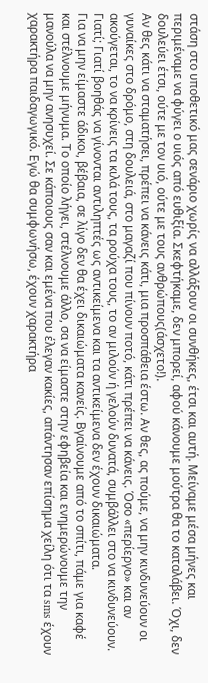στάση στο υποθετικό μας σενάριο χωρίς να αλλάξουν οι συνθήκες, έτσι και αυτή. Μείναμε μέσα μήνες και περιμέναμε να φύγει ο υιός από ευθιξία. Σκεφτήκαμε, δεν μπορεί, αφού κάνουμε μούτρα θα το καταλάβει. Όχι, δεν δουλεύει έτσι, ούτε με τον υιό, ούτε με τους ανθρώπους(άσχετο!).
Αν θες κάτι να σταματήσει, πρέπει να κάνεις κάτι, μια προσπάθεια έστω. Αν θες, ας πούμε, να μην κινδυνεύουν οι γυναίκες στο δρόμο, στη δουλειά, στο μαγαζί που πίνουν ποτό, κάτι πρέπει να κάνεις. Όσο «περίεργο» και αν ακούγεται, το να κρίνεις τα κιλά τους, τα ρούχα τους, το αν μιλούν ή γελούν δυνατά, συμβάλλει στο να κινδυνεύουν. Γιατί; Γιατί βοηθάς να γίνονται αντιληπτές ως αντικείμενα και τα αντικείμενα δεν έχουν δικαιώματα.
Για να μην είμαστε άδικοι, βέβαια, σε λίγο δεν θα έχει δικαιώματα κανείς. Βγαίνουμε από το σπίτι, πάμε για καφέ και στέλνουμε μήνυμα. Το οποίο λήγει, στέλνουμε άλλο, σα να είμαστε στην εφηβεία και ενημερώνουμε την μανούλα να μην ανησυχεί. Σε κάποιους σαν και εμένα που έλεγαν κακίες, απάντησαν επίσημα χείλη ότι τα sms έχουν χαρακτήρα παιδαγωγικό. Εγώ θα συμφωνήσω, έχουν χαρακτήρα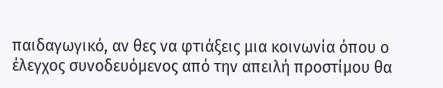παιδαγωγικό, αν θες να φτιάξεις μια κοινωνία όπου ο έλεγχος συνοδευόμενος από την απειλή προστίμου θα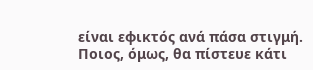είναι εφικτός ανά πάσα στιγμή. Ποιος, όμως, θα πίστευε κάτι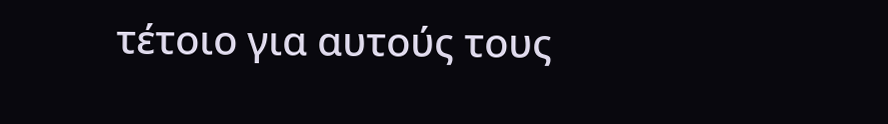τέτοιο για αυτούς τους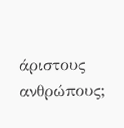άριστους ανθρώπους;